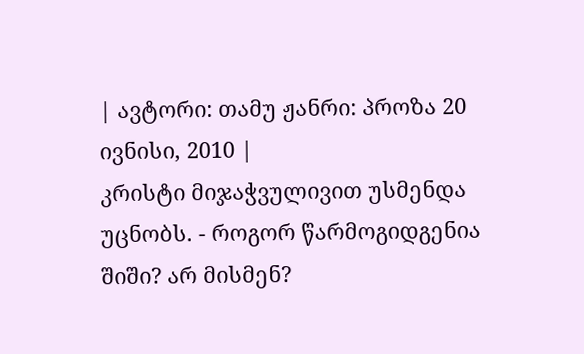| ავტორი: თამუ ჟანრი: პროზა 20 ივნისი, 2010 |
კრისტი მიჯაჭვულივით უსმენდა უცნობს. - როგორ წარმოგიდგენია შიში? არ მისმენ?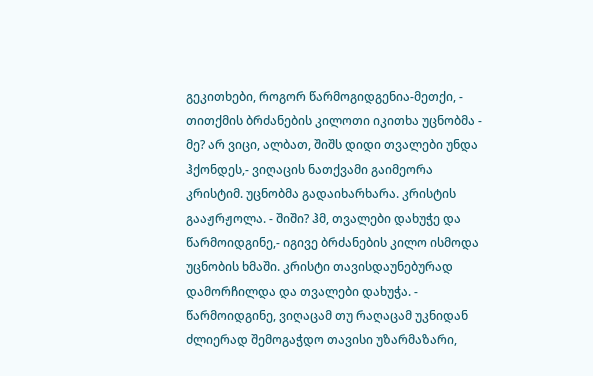გეკითხები, როგორ წარმოგიდგენია-მეთქი, - თითქმის ბრძანების კილოთი იკითხა უცნობმა - მე? არ ვიცი, ალბათ, შიშს დიდი თვალები უნდა ჰქონდეს,- ვიღაცის ნათქვამი გაიმეორა კრისტიმ. უცნობმა გადაიხარხარა. კრისტის გააჟრჟოლა. - შიში? ჰმ, თვალები დახუჭე და წარმოიდგინე,- იგივე ბრძანების კილო ისმოდა უცნობის ხმაში. კრისტი თავისდაუნებურად დამორჩილდა და თვალები დახუჭა. - წარმოიდგინე, ვიღაცამ თუ რაღაცამ უკნიდან ძლიერად შემოგაჭდო თავისი უზარმაზარი,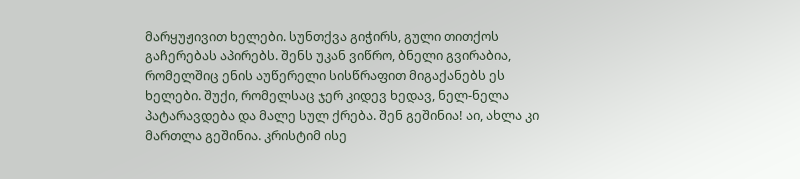მარყუჟივით ხელები. სუნთქვა გიჭირს, გული თითქოს გაჩერებას აპირებს. შენს უკან ვიწრო, ბნელი გვირაბია, რომელშიც ენის აუწერელი სისწრაფით მიგაქანებს ეს ხელები. შუქი, რომელსაც ჯერ კიდევ ხედავ, ნელ-ნელა პატარავდება და მალე სულ ქრება. შენ გეშინია! აი, ახლა კი მართლა გეშინია. კრისტიმ ისე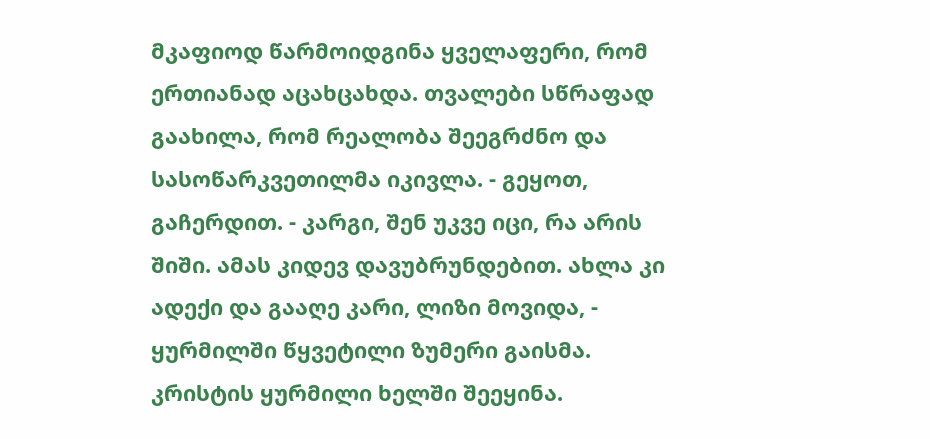მკაფიოდ წარმოიდგინა ყველაფერი, რომ ერთიანად აცახცახდა. თვალები სწრაფად გაახილა, რომ რეალობა შეეგრძნო და სასოწარკვეთილმა იკივლა. - გეყოთ, გაჩერდით. - კარგი, შენ უკვე იცი, რა არის შიში. ამას კიდევ დავუბრუნდებით. ახლა კი ადექი და გააღე კარი, ლიზი მოვიდა, - ყურმილში წყვეტილი ზუმერი გაისმა. კრისტის ყურმილი ხელში შეეყინა.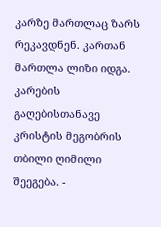კარზე მართლაც ზარს რეკავდნენ. კართან მართლა ლიზი იდგა. კარების გაღებისთანავე კრისტის მეგობრის თბილი ღიმილი შეეგება. -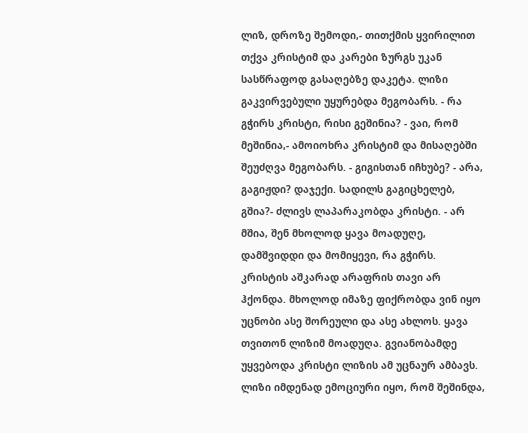ლიზ, დროზე შემოდი,- თითქმის ყვირილით თქვა კრისტიმ და კარები ზურგს უკან სასწრაფოდ გასაღებზე დაკეტა. ლიზი გაკვირვებული უყურებდა მეგობარს. - რა გჭირს კრისტი, რისი გეშინია? - ვაი, რომ მეშინია,- ამოიოხრა კრისტიმ და მისაღებში შეუძღვა მეგობარს. - გიგისთან იჩხუბე? - არა, გაგიჟდი? დაჯექი. სადილს გაგიცხელებ, გშია?- ძლივს ლაპარაკობდა კრისტი. - არ მშია, შენ მხოლოდ ყავა მოადუღე, დამშვიდდი და მომიყევი, რა გჭირს. კრისტის აშკარად არაფრის თავი არ ჰქონდა. მხოლოდ იმაზე ფიქრობდა ვინ იყო უცნობი ასე შორეული და ასე ახლოს. ყავა თვითონ ლიზიმ მოადუღა. გვიანობამდე უყვებოდა კრისტი ლიზის ამ უცნაურ ამბავს. ლიზი იმდენად ემოციური იყო, რომ შეშინდა,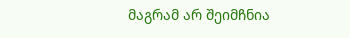მაგრამ არ შეიმჩნია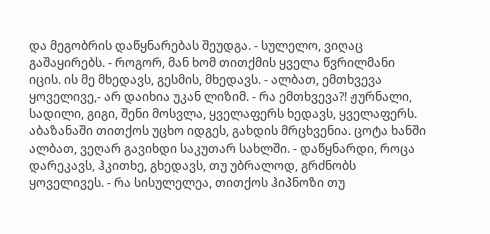და მეგობრის დაწყნარებას შეუდგა. - სულელო, ვიღაც გაშაყირებს. - როგორ, მან ხომ თითქმის ყველა წვრილმანი იცის. ის მე მხედავს, გესმის, მხედავს. - ალბათ, ემთხვევა ყოველივე,- არ დაიხია უკან ლიზიმ. - რა ემთხვევა?! ჟურნალი, სადილი, გიგი, შენი მოსვლა, ყველაფერს ხედავს, ყველაფერს. აბაზანაში თითქოს უცხო იდგეს, გახდის მრცხვენია. ცოტა ხანში ალბათ, ვეღარ გავიხდი საკუთარ სახლში. - დაწყნარდი, როცა დარეკავს, ჰკითხე, გხედავს, თუ უბრალოდ, გრძნობს ყოველივეს. - რა სისულელეა, თითქოს ჰიპნოზი თუ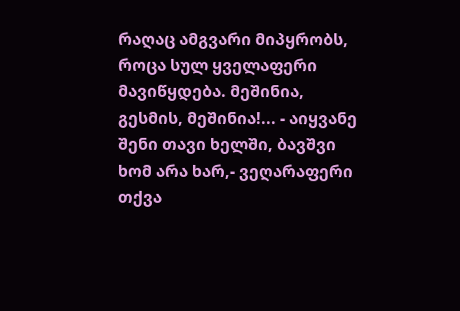რაღაც ამგვარი მიპყრობს, როცა სულ ყველაფერი მავიწყდება. მეშინია, გესმის, მეშინია!... - აიყვანე შენი თავი ხელში, ბავშვი ხომ არა ხარ,- ვეღარაფერი თქვა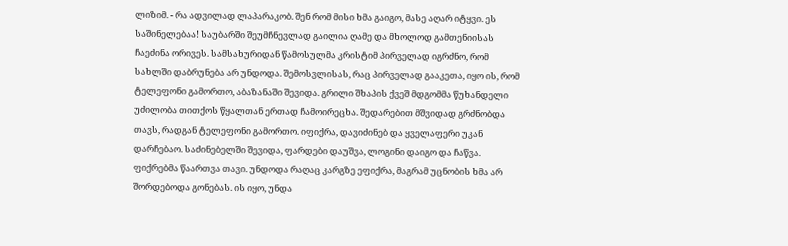ლიზიმ. - რა ადვილად ლაპარაკობ. შენ რომ მისი ხმა გაიგო, მასე აღარ იტყვი. ეს საშინელებაა! საუბარში შეუმჩნევლად გაილია ღამე და მხოლოდ გამთენიისას ჩაეძინა ორივეს. სამსახურიდან წამოსულმა კრისტიმ პირველად იგრძნო, რომ სახლში დაბრუნება არ უნდოდა. შემოსვლისას, რაც პირველად გააკეთა, იყო ის, რომ ტელეფონი გამორთო, აბაზანაში შევიდა. გრილი შხაპის ქვეშ მდგომმა წუხანდელი უძილობა თითქოს წყალთან ერთად ჩამოირეცხა. შედარებით მშვიდად გრძნობდა თავს, რადგან ტელეფონი გამორთო. იფიქრა, დავიძინებ და ყველაფერი უკან დარჩებაო. საძინებელში შევიდა, ფარდები დაუშვა, ლოგინი დაიგო და ჩაწვა. ფიქრებმა წაართვა თავი. უნდოდა რაღაც კარგზე ეფიქრა, მაგრამ უცნობის ხმა არ შორდებოდა გონებას. ის იყო, უნდა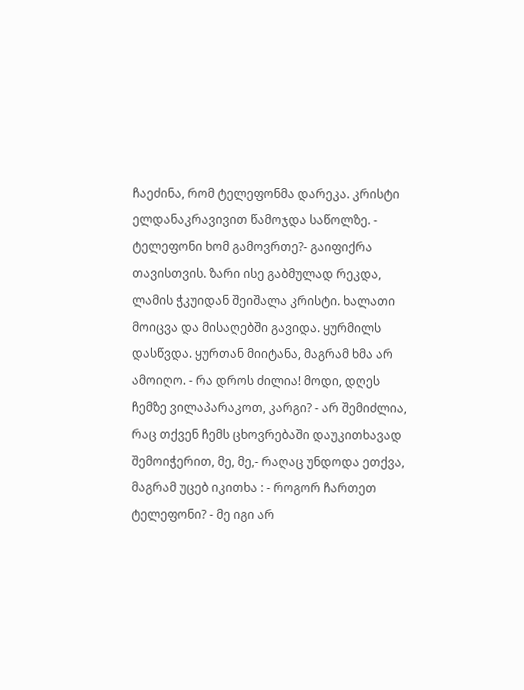ჩაეძინა, რომ ტელეფონმა დარეკა. კრისტი ელდანაკრავივით წამოჯდა საწოლზე. - ტელეფონი ხომ გამოვრთე?- გაიფიქრა თავისთვის. ზარი ისე გაბმულად რეკდა, ლამის ჭკუიდან შეიშალა კრისტი. ხალათი მოიცვა და მისაღებში გავიდა. ყურმილს დასწვდა. ყურთან მიიტანა, მაგრამ ხმა არ ამოიღო. - რა დროს ძილია! მოდი, დღეს ჩემზე ვილაპარაკოთ, კარგი? - არ შემიძლია, რაც თქვენ ჩემს ცხოვრებაში დაუკითხავად შემოიჭერით, მე, მე,- რაღაც უნდოდა ეთქვა, მაგრამ უცებ იკითხა : - როგორ ჩართეთ ტელეფონი? - მე იგი არ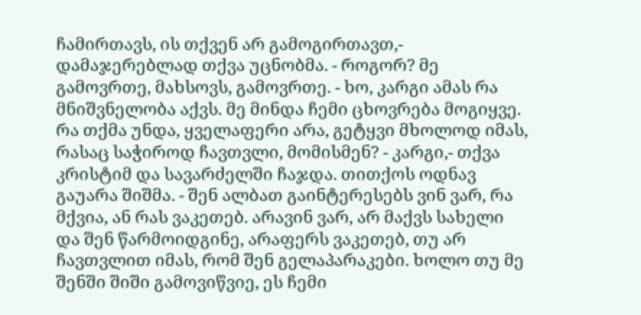ჩამირთავს, ის თქვენ არ გამოგირთავთ,- დამაჯერებლად თქვა უცნობმა. - როგორ? მე გამოვრთე, მახსოვს, გამოვრთე. - ხო, კარგი ამას რა მნიშვნელობა აქვს. მე მინდა ჩემი ცხოვრება მოგიყვე. რა თქმა უნდა, ყველაფერი არა, გეტყვი მხოლოდ იმას, რასაც საჭიროდ ჩავთვლი, მომისმენ? - კარგი,- თქვა კრისტიმ და სავარძელში ჩაჯდა. თითქოს ოდნავ გაუარა შიშმა. - შენ ალბათ გაინტერესებს ვინ ვარ, რა მქვია, ან რას ვაკეთებ. არავინ ვარ, არ მაქვს სახელი და შენ წარმოიდგინე, არაფერს ვაკეთებ, თუ არ ჩავთვლით იმას, რომ შენ გელაპარაკები. ხოლო თუ მე შენში შიში გამოვიწვიე, ეს ჩემი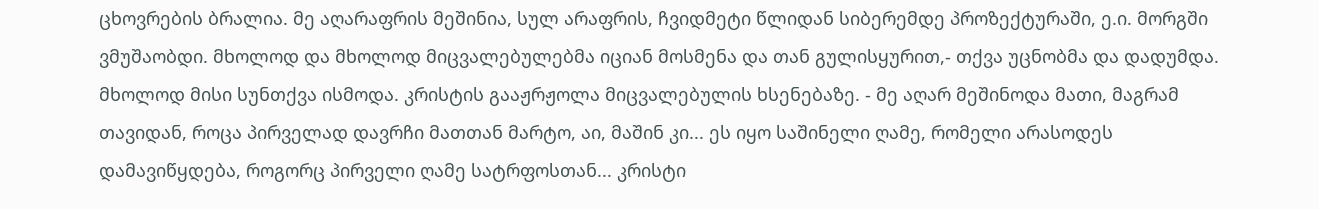ცხოვრების ბრალია. მე აღარაფრის მეშინია, სულ არაფრის, ჩვიდმეტი წლიდან სიბერემდე პროზექტურაში, ე.ი. მორგში ვმუშაობდი. მხოლოდ და მხოლოდ მიცვალებულებმა იციან მოსმენა და თან გულისყურით,- თქვა უცნობმა და დადუმდა. მხოლოდ მისი სუნთქვა ისმოდა. კრისტის გააჟრჟოლა მიცვალებულის ხსენებაზე. - მე აღარ მეშინოდა მათი, მაგრამ თავიდან, როცა პირველად დავრჩი მათთან მარტო, აი, მაშინ კი... ეს იყო საშინელი ღამე, რომელი არასოდეს დამავიწყდება, როგორც პირველი ღამე სატრფოსთან... კრისტი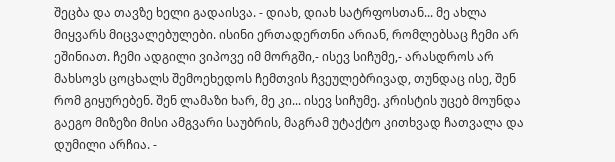შეცბა და თავზე ხელი გადაისვა. - დიახ, დიახ სატრფოსთან... მე ახლა მიყვარს მიცვალებულები. ისინი ერთადერთნი არიან, რომლებსაც ჩემი არ ეშინიათ. ჩემი ადგილი ვიპოვე იმ მორგში,- ისევ სიჩუმე,- არასდროს არ მახსოვს ცოცხალს შემოეხედოს ჩემთვის ჩვეულებრივად, თუნდაც ისე, შენ რომ გიყურებენ. შენ ლამაზი ხარ, მე კი... ისევ სიჩუმე. კრისტის უცებ მოუნდა გაეგო მიზეზი მისი ამგვარი საუბრის, მაგრამ უტაქტო კითხვად ჩათვალა და დუმილი არჩია. -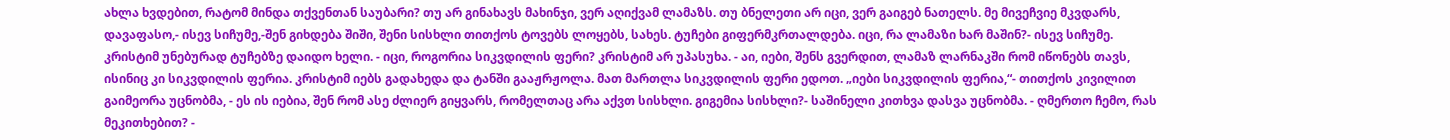ახლა ხვდებით, რატომ მინდა თქვენთან საუბარი? თუ არ გინახავს მახინჯი, ვერ აღიქვამ ლამაზს. თუ ბნელეთი არ იცი, ვერ გაიგებ ნათელს. მე მივეჩვიე მკვდარს, დავაფასო,- ისევ სიჩუმე,-შენ გიხდება შიში, შენი სისხლი თითქოს ტოვებს ლოყებს, სახეს. ტუჩები გიფერმკრთალდება. იცი, რა ლამაზი ხარ მაშინ?- ისევ სიჩუმე. კრისტიმ უნებურად ტუჩებზე დაიდო ხელი. - იცი, როგორია სიკვდილის ფერი? კრისტიმ არ უპასუხა. - აი, იები, შენს გვერდით, ლამაზ ლარნაკში რომ იწონებს თავს, ისინიც კი სიკვდილის ფერია. კრისტიმ იებს გადახედა და ტანში გააჟრჟოლა. მათ მართლა სიკვდილის ფერი ედოთ. „იები სიკვდილის ფერია,“- თითქოს კივილით გაიმეორა უცნობმა, - ეს ის იებია, შენ რომ ასე ძლიერ გიყვარს, რომელთაც არა აქვთ სისხლი. გიგემია სისხლი?- საშინელი კითხვა დასვა უცნობმა. - ღმერთო ჩემო, რას მეკითხებით? -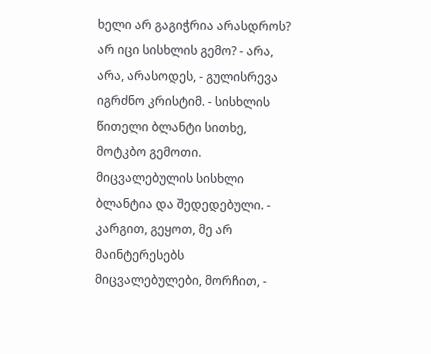ხელი არ გაგიჭრია არასდროს? არ იცი სისხლის გემო? - არა, არა, არასოდეს, - გულისრევა იგრძნო კრისტიმ. - სისხლის წითელი ბლანტი სითხე, მოტკბო გემოთი. მიცვალებულის სისხლი ბლანტია და შედედებული. - კარგით, გეყოთ, მე არ მაინტერესებს მიცვალებულები, მორჩით, -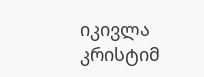იკივლა კრისტიმ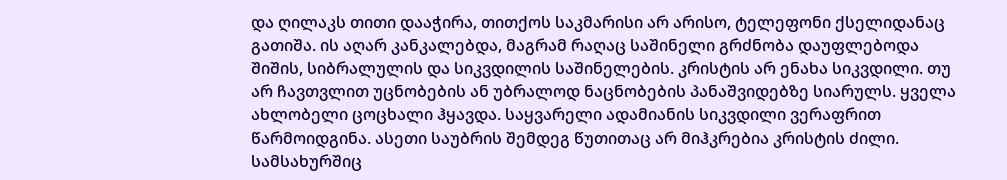და ღილაკს თითი დააჭირა, თითქოს საკმარისი არ არისო, ტელეფონი ქსელიდანაც გათიშა. ის აღარ კანკალებდა, მაგრამ რაღაც საშინელი გრძნობა დაუფლებოდა შიშის, სიბრალულის და სიკვდილის საშინელების. კრისტის არ ენახა სიკვდილი. თუ არ ჩავთვლით უცნობების ან უბრალოდ ნაცნობების პანაშვიდებზე სიარულს. ყველა ახლობელი ცოცხალი ჰყავდა. საყვარელი ადამიანის სიკვდილი ვერაფრით წარმოიდგინა. ასეთი საუბრის შემდეგ წუთითაც არ მიჰკრებია კრისტის ძილი. სამსახურშიც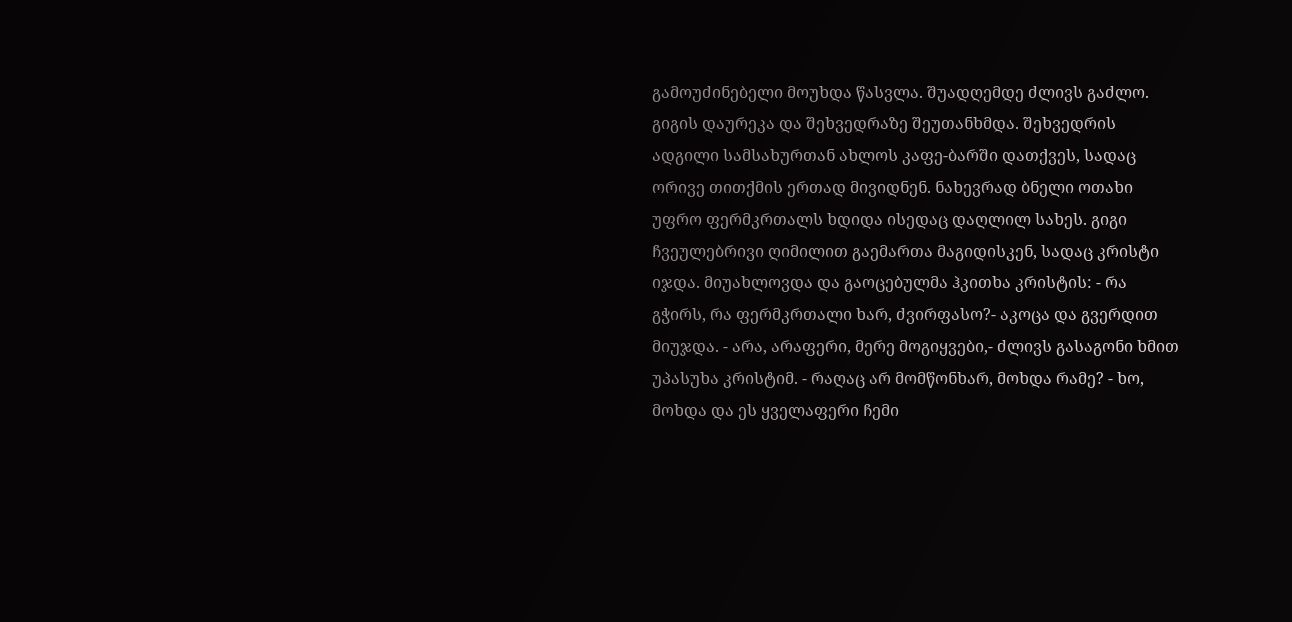გამოუძინებელი მოუხდა წასვლა. შუადღემდე ძლივს გაძლო. გიგის დაურეკა და შეხვედრაზე შეუთანხმდა. შეხვედრის ადგილი სამსახურთან ახლოს კაფე-ბარში დათქვეს, სადაც ორივე თითქმის ერთად მივიდნენ. ნახევრად ბნელი ოთახი უფრო ფერმკრთალს ხდიდა ისედაც დაღლილ სახეს. გიგი ჩვეულებრივი ღიმილით გაემართა მაგიდისკენ, სადაც კრისტი იჯდა. მიუახლოვდა და გაოცებულმა ჰკითხა კრისტის: - რა გჭირს, რა ფერმკრთალი ხარ, ძვირფასო?- აკოცა და გვერდით მიუჯდა. - არა, არაფერი, მერე მოგიყვები,- ძლივს გასაგონი ხმით უპასუხა კრისტიმ. - რაღაც არ მომწონხარ, მოხდა რამე? - ხო, მოხდა და ეს ყველაფერი ჩემი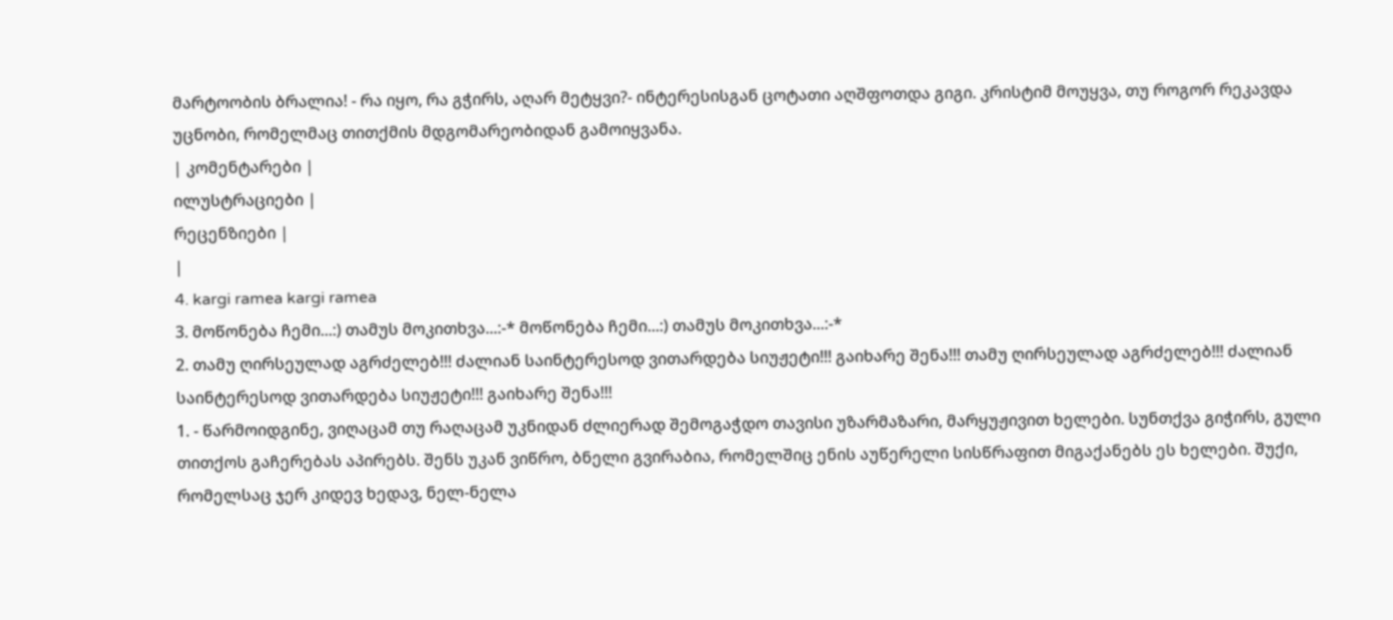მარტოობის ბრალია! - რა იყო, რა გჭირს, აღარ მეტყვი?- ინტერესისგან ცოტათი აღშფოთდა გიგი. კრისტიმ მოუყვა, თუ როგორ რეკავდა უცნობი, რომელმაც თითქმის მდგომარეობიდან გამოიყვანა.
| კომენტარები |
ილუსტრაციები |
რეცენზიები |
|
4. kargi ramea kargi ramea
3. მოწონება ჩემი...:) თამუს მოკითხვა...:-* მოწონება ჩემი...:) თამუს მოკითხვა...:-*
2. თამუ ღირსეულად აგრძელებ!!! ძალიან საინტერესოდ ვითარდება სიუჟეტი!!! გაიხარე შენა!!! თამუ ღირსეულად აგრძელებ!!! ძალიან საინტერესოდ ვითარდება სიუჟეტი!!! გაიხარე შენა!!!
1. - წარმოიდგინე, ვიღაცამ თუ რაღაცამ უკნიდან ძლიერად შემოგაჭდო თავისი უზარმაზარი, მარყუჟივით ხელები. სუნთქვა გიჭირს, გული თითქოს გაჩერებას აპირებს. შენს უკან ვიწრო, ბნელი გვირაბია, რომელშიც ენის აუწერელი სისწრაფით მიგაქანებს ეს ხელები. შუქი, რომელსაც ჯერ კიდევ ხედავ, ნელ-ნელა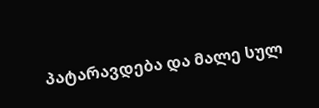პატარავდება და მალე სულ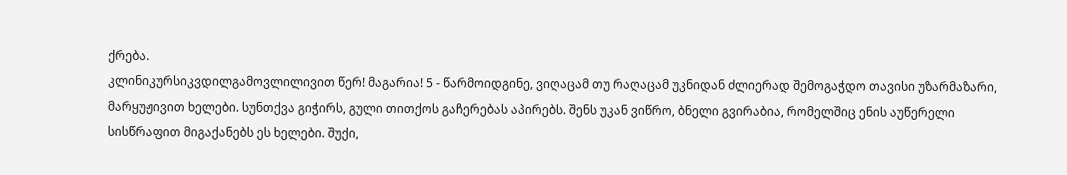ქრება.
კლინიკურსიკვდილგამოვლილივით წერ! მაგარია! 5 - წარმოიდგინე, ვიღაცამ თუ რაღაცამ უკნიდან ძლიერად შემოგაჭდო თავისი უზარმაზარი, მარყუჟივით ხელები. სუნთქვა გიჭირს, გული თითქოს გაჩერებას აპირებს. შენს უკან ვიწრო, ბნელი გვირაბია, რომელშიც ენის აუწერელი სისწრაფით მიგაქანებს ეს ხელები. შუქი,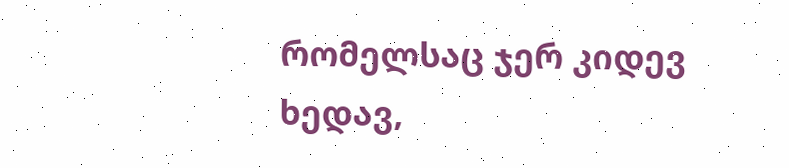რომელსაც ჯერ კიდევ ხედავ,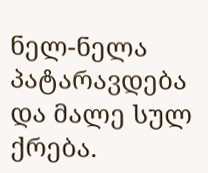ნელ-ნელა პატარავდება და მალე სულ ქრება.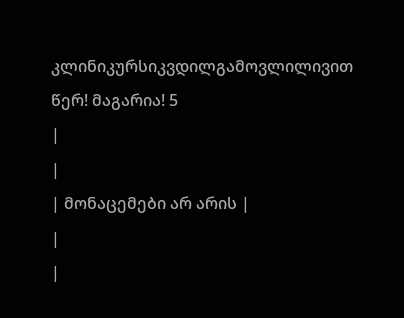კლინიკურსიკვდილგამოვლილივით წერ! მაგარია! 5
|
|
| მონაცემები არ არის |
|
|